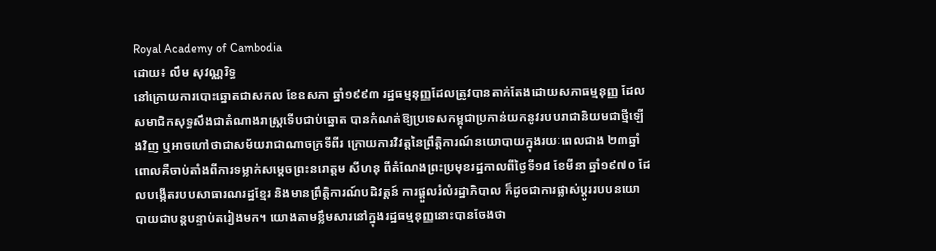Royal Academy of Cambodia
ដោយ៖ លឹម សុវណ្ណរិទ្ធ
នៅក្រោយការបោះឆ្នោតជាសកល ខែឧសភា ឆ្នាំ១៩៩៣ រដ្ឋធម្មនុញ្ញដែលត្រូវបានតាក់តែងដោយសភាធម្មនុញ្ញ ដែលសមាជិកសុទ្ធសឹងជាតំណាងរាស្ត្រទើបជាប់ឆ្នោត បានកំណត់ឱ្យប្រទេសកម្ពុជាប្រកាន់យកនូវរបបរាជានិយមជាថ្មីឡើងវិញ ឬអាចហៅថាជាសម័យរាជាណាចក្រទីពីរ ក្រោយការវិវត្តនៃព្រឹត្តិការណ៍នយោបាយក្នុងរយៈពេលជាង ២៣ឆ្នាំ ពោលគឺចាប់តាំងពីការទម្លាក់សម្ដេចព្រះនរោត្ដម សីហនុ ពីតំណែងព្រះប្រមុខរដ្ឋកាលពីថ្ងៃទី១៨ ខែមីនា ឆ្នាំ១៩៧០ ដែលបង្កើតរបបសាធារណរដ្ឋខ្មែរ និងមានព្រឹត្តិការណ៍បដិវត្តន៍ ការផ្ដួលរំលំរដ្ឋាភិបាល ក៏ដូចជាការផ្លាស់ប្ដូររបបនយោបាយជាបន្តបន្ទាប់តរៀងមក។ យោងតាមខ្លឹមសារនៅក្នុងរដ្ឋធម្មនុញ្ញនោះបានចែងថា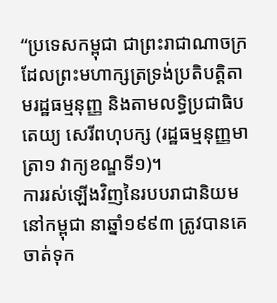“ប្រទេសកម្ពុជា ជាព្រះរាជាណាចក្រ ដែលព្រះមហាក្សត្រទ្រង់ប្រតិបត្តិតាមរដ្ឋធម្មនុញ្ញ និងតាមលទ្ធិប្រជាធិបតេយ្យ សេរីពហុបក្ស (រដ្ឋធម្មនុញ្ញមាត្រា១ វាក្យខណ្ឌទី១)។
ការរស់ឡើងវិញនៃរបបរាជានិយមនៅកម្ពុជា នាឆ្នាំ១៩៩៣ ត្រូវបានគេចាត់ទុក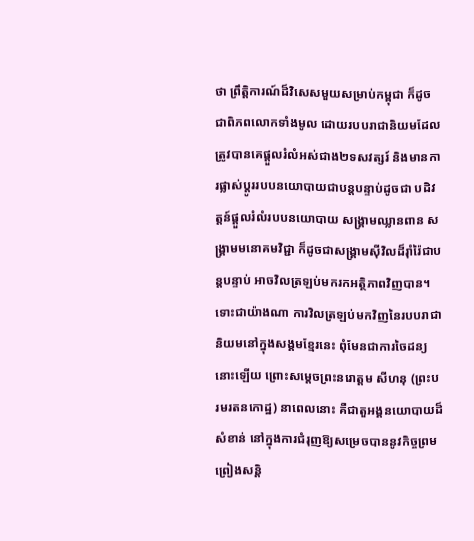ថា ព្រឹត្តិការណ៍ដ៏វិសេសមួយសម្រាប់កម្ពុជា ក៏ដូចជាពិភពលោកទាំងមូល ដោយរបបរាជានិយមដែលត្រូវបានគេផ្ដួលរំលំអស់ជាង២ទសវត្សរ៍ និងមានការផ្លាស់ប្ដូររបបនយោបាយជាបន្តបន្ទាប់ដូចជា បដិវត្តន៍ផ្ដួលរំលំរបបនយោបាយ សង្គ្រាមឈ្លានពាន សង្គ្រាមមនោគមវិជ្ជា ក៏ដូចជាសង្គ្រាមស៊ីវិលដ៏រ៉ាំរ៉ៃជាបន្តបន្ទាប់ អាចវិលត្រឡប់មករកអត្ថិភាពវិញបាន។ ទោះជាយ៉ាងណា ការវិលត្រឡប់មកវិញនៃរបបរាជានិយមនៅក្នុងសង្គមខ្មែរនេះ ពុំមែនជាការចៃដន្យនោះឡើយ ព្រោះសម្ដេចព្រះនរោត្ដម សីហនុ (ព្រះបរមរតនកោដ្ឋ) នាពេលនោះ គឺជាតួអង្គនយោបាយដ៏សំខាន់ នៅក្នុងការជំរុញឱ្យសម្រេចបាននូវកិច្ចព្រមព្រៀងសន្តិ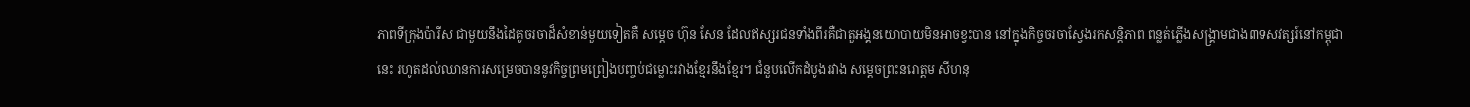ភាពទីក្រុងប៉ារីស ជាមួយនឹងដៃគូចរចាដ៏សំខាន់មួយទៀតគឺ សម្ដេច ហ៊ុន សែន ដែលឥស្សរជនទាំងពីរគឺជាតួអង្គនយោបាយមិនអាចខ្វះបាន នៅក្នុងកិច្ចចរចាស្វែងរកសន្តិភាព ពន្លត់ភ្លើងសង្គ្រាមជាង៣ទសវត្សរ៍នៅកម្ពុជានេះ រហូតដល់ឈានការសម្រេចបាននូវកិច្ចព្រមព្រៀងបញ្ចប់ជម្លោះរវាងខ្មែរនឹងខ្មែរ។ ជំនួបលើកដំបូងរវាង សម្ដេចព្រះនរោត្ដម សីហនុ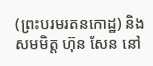(ព្រះបរមរតនកោដ្ឋ) និងសមមិត្ត ហ៊ុន សែន នៅ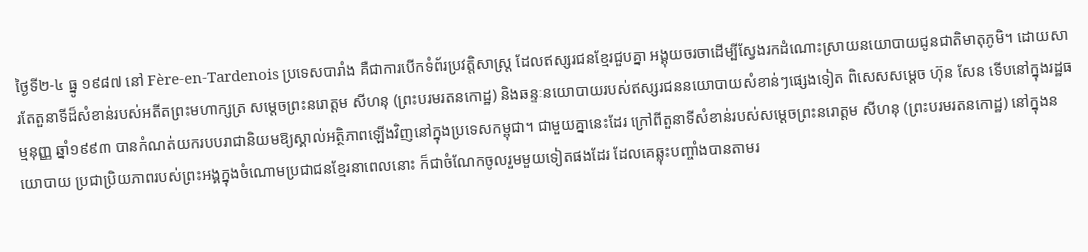ថ្ងៃទី២-៤ ធ្នូ ១៩៨៧ នៅ Fère-en-Tardenois ប្រទេសបារាំង គឺជាការបើកទំព័រប្រវត្តិសាស្ត្រ ដែលឥស្សរជនខ្មែរជួបគ្នា អង្គុយចរចាដើម្បីស្វែងរកដំណោះស្រាយនយោបាយជូនជាតិមាតុភូមិ។ ដោយសារតែតួនាទីដ៏សំខាន់របស់អតីតព្រះមហាក្សត្រ សម្ដេចព្រះនរោត្ដម សីហនុ (ព្រះបរមរតនកោដ្ឋ) និងឆន្ទៈនយោបាយរបស់ឥស្សរជននយោបាយសំខាន់ៗផ្សេងទៀត ពិសេសសម្ដេច ហ៊ុន សែន ទើបនៅក្នុងរដ្ឋធម្មនុញ្ញ ឆ្នាំ១៩៩៣ បានកំណត់យករបបរាជានិយមឱ្យស្គាល់អត្ថិភាពឡើងវិញនៅក្នុងប្រទេសកម្ពុជា។ ជាមួយគ្នានេះដែរ ក្រៅពីតួនាទីសំខាន់របស់សម្ដេចព្រះនរោត្ដម សីហនុ (ព្រះបរមរតនកោដ្ឋ) នៅក្នុងនយោបាយ ប្រជាប្រិយភាពរបស់ព្រះអង្គក្នុងចំណោមប្រជាជនខ្មែរនាពេលនោះ ក៏ជាចំណែកចូលរួមមួយទៀតផងដែរ ដែលគេឆ្លុះបញ្ចាំងបានតាមរ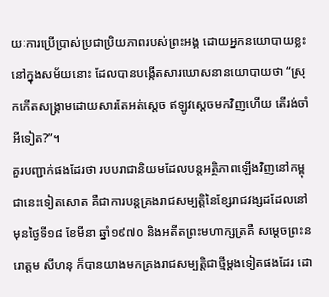យៈការប្រើប្រាស់ប្រជាប្រិយភាពរបស់ព្រះអង្គ ដោយអ្នកនយោបាយខ្លះនៅក្នុងសម័យនោះ ដែលបានបង្កើតសារឃោសនានយោបាយថា “ស្រុកកើតសង្គ្រាមដោយសារតែអត់ស្ដេច ឥឡូវស្ដេចមកវិញហើយ តើរង់ចាំអីទៀត?”។
គួរបញ្ជាក់ផងដែរថា របបរាជានិយមដែលបន្តអត្ថិភាពឡើងវិញនៅកម្ពុជានេះទៀតសោត គឺជាការបន្តគ្រងរាជសម្បត្តិនៃខ្សែរាជវង្សដដែលនៅមុនថ្ងៃទី១៨ ខែមីនា ឆ្នាំ១៩៧០ និងអតីតព្រះមហាក្សត្រគឺ សម្ដេចព្រះនរោត្ដម សីហនុ ក៏បានយាងមកគ្រងរាជសម្បត្តិជាថ្មីម្ដងទៀតផងដែរ ដោ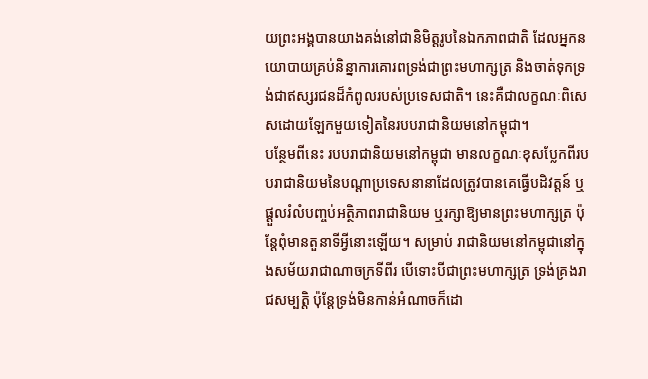យព្រះអង្គបានយាងគង់នៅជានិមិត្តរូបនៃឯកភាពជាតិ ដែលអ្នកនយោបាយគ្រប់និន្នាការគោរពទ្រង់ជាព្រះមហាក្សត្រ និងចាត់ទុកទ្រង់ជាឥស្សរជនដ៏កំពូលរបស់ប្រទេសជាតិ។ នេះគឺជាលក្ខណៈពិសេសដោយឡែកមួយទៀតនៃរបបរាជានិយមនៅកម្ពុជា។
បន្ថែមពីនេះ របបរាជានិយមនៅកម្ពុជា មានលក្ខណៈខុសប្លែកពីរបបរាជានិយមនៃបណ្ដាប្រទេសនានាដែលត្រូវបានគេធ្វើបដិវត្តន៍ ឬផ្ដួលរំលំបញ្ចប់អត្ថិភាពរាជានិយម ឬរក្សាឱ្យមានព្រះមហាក្សត្រ ប៉ុន្តែពុំមានតួនាទីអ្វីនោះឡើយ។ សម្រាប់ រាជានិយមនៅកម្ពុជានៅក្នុងសម័យរាជាណាចក្រទីពីរ បើទោះបីជាព្រះមហាក្សត្រ ទ្រង់គ្រងរាជសម្បត្តិ ប៉ុន្តែទ្រង់មិនកាន់អំណាចក៏ដោ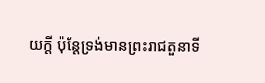យក្ដី ប៉ុន្តែទ្រង់មានព្រះរាជតួនាទី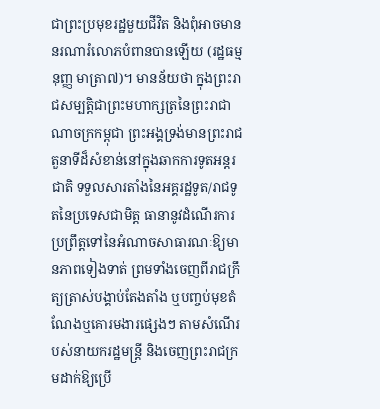ជាព្រះប្រមុខរដ្ឋមួយជីវិត និងពុំអាចមាននរណារំលោភបំពានបានឡើយ (រដ្ឋធម្មនុញ្ញ មាត្រា៧)។ មានន័យថា ក្នុងព្រះរាជសម្បត្តិជាព្រះមហាក្សត្រនៃព្រះរាជាណាចក្រកម្ពុជា ព្រះអង្គទ្រង់មានព្រះរាជតួនាទីដ៏សំខាន់នៅក្នុងឆាកការទូតអន្តរជាតិ ទទួលសារតាំងនៃអគ្គរដ្ឋទូត/រាជទូតនៃប្រទេសជាមិត្ត ធានានូវដំណើរការប្រព្រឹត្តទៅនៃអំណាចសាធារណៈឱ្យមានភាពទៀងទាត់ ព្រមទាំងចេញពីរាជក្រឹត្យត្រាស់បង្គាប់តែងតាំង ឬបញ្ចប់មុខតំណែងឬគោរមងារផ្សេងៗ តាមសំណើរបស់នាយករដ្ឋមន្ត្រី និងចេញព្រះរាជក្រមដាក់ឱ្យប្រើ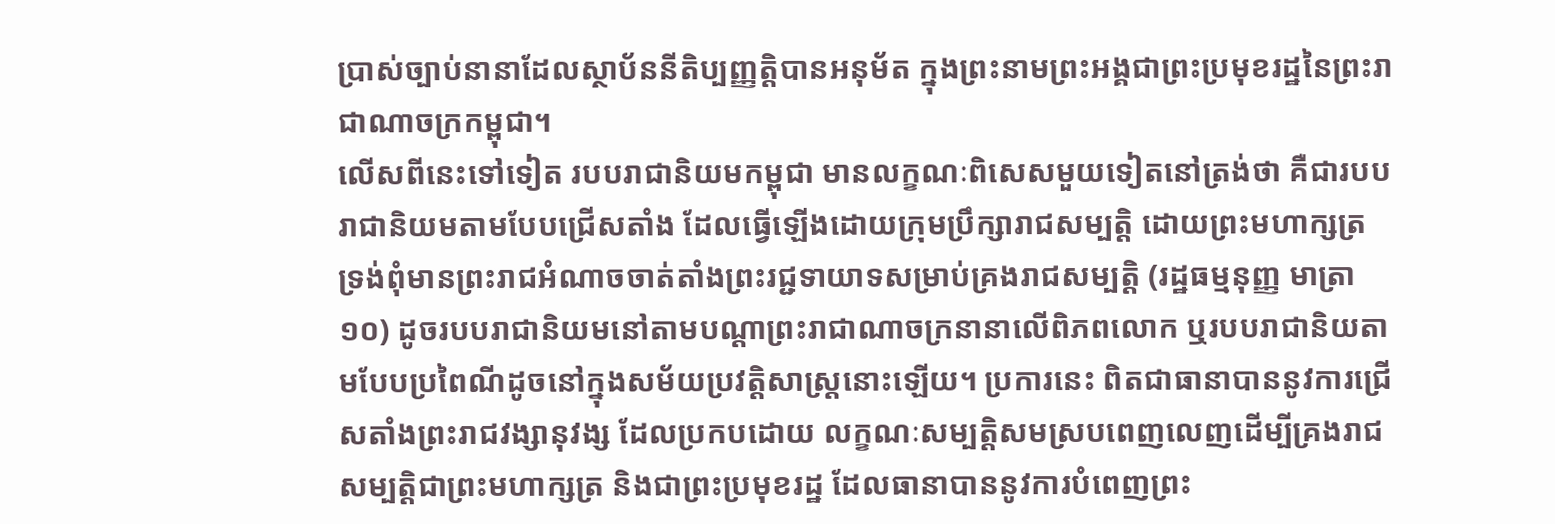ប្រាស់ច្បាប់នានាដែលស្ថាប័ននីតិប្បញ្ញត្តិបានអនុម័ត ក្នុងព្រះនាមព្រះអង្គជាព្រះប្រមុខរដ្ឋនៃព្រះរាជាណាចក្រកម្ពុជា។
លើសពីនេះទៅទៀត របបរាជានិយមកម្ពុជា មានលក្ខណៈពិសេសមួយទៀតនៅត្រង់ថា គឺជារបបរាជានិយមតាមបែបជ្រើសតាំង ដែលធ្វើឡើងដោយក្រុមប្រឹក្សារាជសម្បត្តិ ដោយព្រះមហាក្សត្រ ទ្រង់ពុំមានព្រះរាជអំណាចចាត់តាំងព្រះរជ្ជទាយាទសម្រាប់គ្រងរាជសម្បត្តិ (រដ្ឋធម្មនុញ្ញ មាត្រា១០) ដូចរបបរាជានិយមនៅតាមបណ្ដាព្រះរាជាណាចក្រនានាលើពិភពលោក ឬរបបរាជានិយតាមបែបប្រពៃណីដូចនៅក្នុងសម័យប្រវត្តិសាស្ត្រនោះឡើយ។ ប្រការនេះ ពិតជាធានាបាននូវការជ្រើសតាំងព្រះរាជវង្សានុវង្ស ដែលប្រកបដោយ លក្ខណៈសម្បត្តិសមស្របពេញលេញដើម្បីគ្រងរាជសម្បត្តិជាព្រះមហាក្សត្រ និងជាព្រះប្រមុខរដ្ឋ ដែលធានាបាននូវការបំពេញព្រះ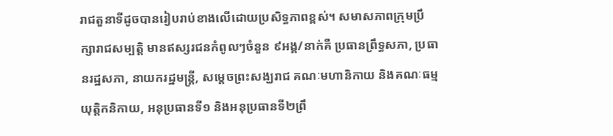រាជតួនាទីដូចបានរៀបរាប់ខាងលើដោយប្រសិទ្ធភាពខ្ពស់។ សមាសភាពក្រុមប្រឹក្សារាជសម្បត្តិ មានឥស្សរជនកំពូលៗចំនួន ៩អង្គ/នាក់គឺ ប្រធានព្រឹទ្ធសភា, ប្រធានរដ្ឋសភា, នាយករដ្ឋមន្ត្រី, សម្ដេចព្រះសង្ឃរាជ គណៈមហានិកាយ និងគណៈធម្មយុត្តិកនិកាយ, អនុប្រធានទី១ និងអនុប្រធានទី២ព្រឹ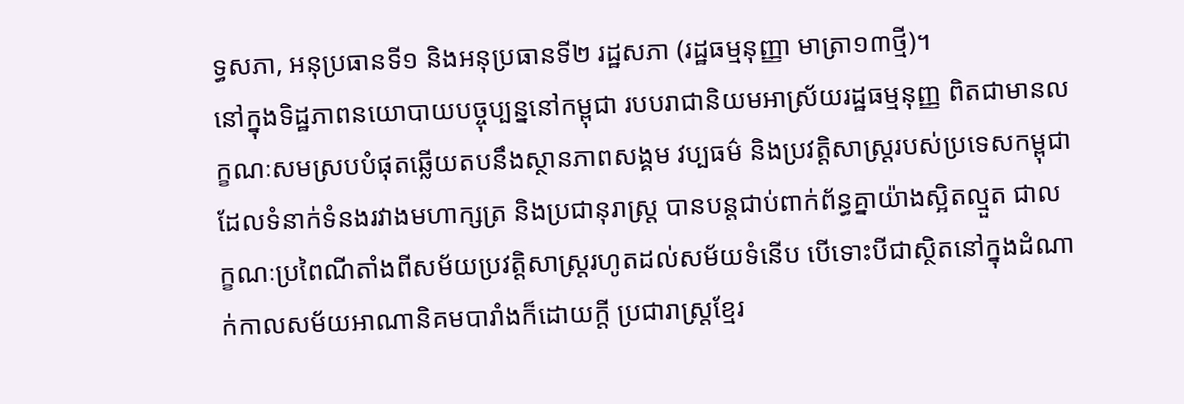ទ្ធសភា, អនុប្រធានទី១ និងអនុប្រធានទី២ រដ្ឋសភា (រដ្ឋធម្មនុញ្ញា មាត្រា១៣ថ្មី)។
នៅក្នុងទិដ្ឋភាពនយោបាយបច្ចុប្បន្ននៅកម្ពុជា របបរាជានិយមអាស្រ័យរដ្ឋធម្មនុញ្ញ ពិតជាមានលក្ខណៈសមស្របបំផុតឆ្លើយតបនឹងស្ថានភាពសង្គម វប្បធម៌ និងប្រវត្តិសាស្ត្ររបស់ប្រទេសកម្ពុជា ដែលទំនាក់ទំនងរវាងមហាក្សត្រ និងប្រជានុរាស្ត្រ បានបន្តជាប់ពាក់ព័ន្ធគ្នាយ៉ាងស្អិតល្មួត ជាលក្ខណៈប្រពៃណីតាំងពីសម័យប្រវត្តិសាស្ត្ររហូតដល់សម័យទំនើប បើទោះបីជាស្ថិតនៅក្នុងដំណាក់កាលសម័យអាណានិគមបារាំងក៏ដោយក្ដី ប្រជារាស្ត្រខ្មែរ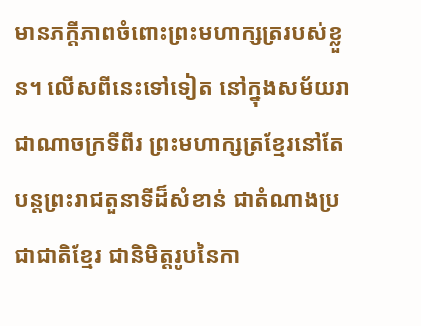មានភក្តីភាពចំពោះព្រះមហាក្សត្ររបស់ខ្លួន។ លើសពីនេះទៅទៀត នៅក្នុងសម័យរាជាណាចក្រទីពីរ ព្រះមហាក្សត្រខ្មែរនៅតែបន្តព្រះរាជតួនាទីដ៏សំខាន់ ជាតំណាងប្រជាជាតិខ្មែរ ជានិមិត្តរូបនៃកា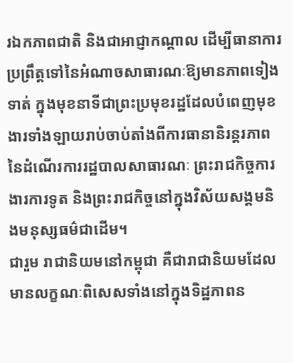រឯកភាពជាតិ និងជាអាជ្ញាកណ្ដាល ដើម្បីធានាការប្រព្រឹត្តទៅនៃអំណាចសាធារណៈឱ្យមានភាពទៀងទាត់ ក្នុងមុខនាទីជាព្រះប្រមុខរដ្ឋដែលបំពេញមុខងារទាំងឡាយរាប់ចាប់តាំងពីការធានានិរន្តរភាពនៃដំណើរការរដ្ឋបាលសាធារណៈ ព្រះរាជកិច្ចការងារការទូត និងព្រះរាជកិច្ចនៅក្នុងវិស័យសង្គមនិងមនុស្សធម៌ជាដើម។
ជារួម រាជានិយមនៅកម្ពុជា គឺជារាជានិយមដែលមានលក្ខណៈពិសេសទាំងនៅក្នុងទិដ្ឋភាពន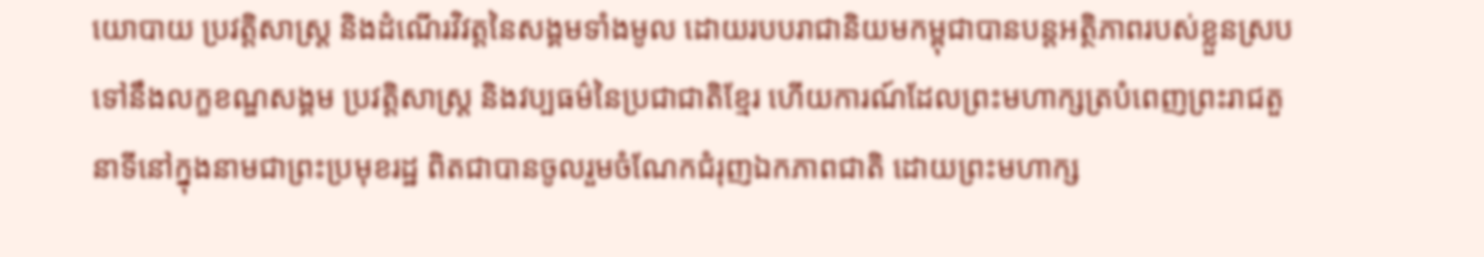យោបាយ ប្រវត្តិសាស្ត្រ និងដំណើរវិវត្តនៃសង្គមទាំងមូល ដោយរបបរាជានិយមកម្ពុជាបានបន្តអត្ថិភាពរបស់ខ្លួនស្របទៅនឹងលក្ខខណ្ឌសង្គម ប្រវត្តិសាស្ត្រ និងវប្បធម៌នៃប្រជាជាតិខ្មែរ ហើយការណ៍ដែលព្រះមហាក្សត្របំពេញព្រះរាជតួនាទីនៅក្នុងនាមជាព្រះប្រមុខរដ្ឋ ពិតជាបានចូលរួមចំណែកជំរុញឯកភាពជាតិ ដោយព្រះមហាក្ស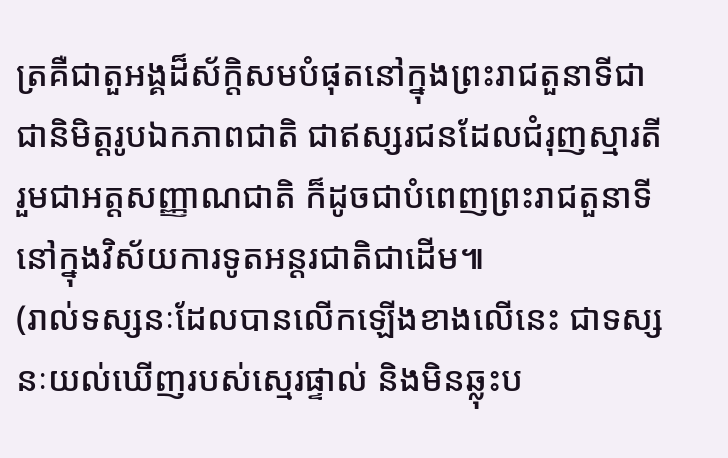ត្រគឺជាតួអង្គដ៏ស័ក្តិសមបំផុតនៅក្នុងព្រះរាជតួនាទីជាជានិមិត្តរូបឯកភាពជាតិ ជាឥស្សរជនដែលជំរុញស្មារតីរួមជាអត្តសញ្ញាណជាតិ ក៏ដូចជាបំពេញព្រះរាជតួនាទីនៅក្នុងវិស័យការទូតអន្តរជាតិជាដើម៕
(រាល់ទស្សនៈដែលបានលើកឡើងខាងលើនេះ ជាទស្សនៈយល់ឃើញរបស់ស្មេរផ្ទាល់ និងមិនឆ្លុះប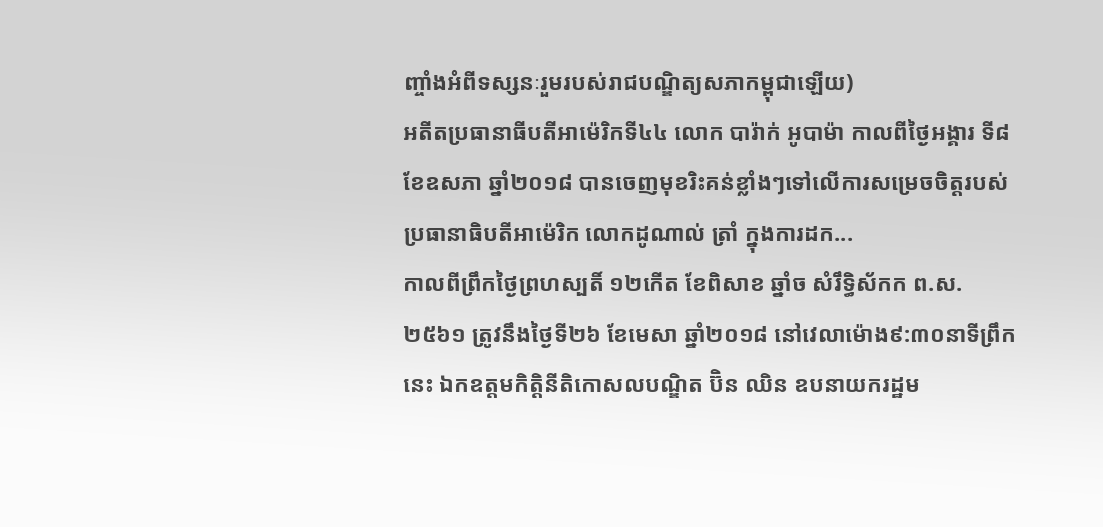ញ្ចាំងអំពីទស្សនៈរួមរបស់រាជបណ្ឌិត្យសភាកម្ពុជាឡើយ)
អតីតប្រធានាធីបតីអាម៉េរិកទី៤៤ លោក បារ៉ាក់ អូបាម៉ា កាលពីថ្ងៃអង្គារ ទី៨ ខែឧសភា ឆ្នាំ២០១៨ បានចេញមុខរិះគន់ខ្លាំងៗទៅលើការសម្រេចចិត្តរបស់ប្រធានាធិបតីអាម៉េរិក លោកដូណាល់ ត្រាំ ក្នុងការដក...
កាលពីព្រឹកថ្ងៃព្រហស្បតិ៍ ១២កើត ខែពិសាខ ឆ្នាំច សំរឹទ្ធិស័កក ព.ស.២៥៦១ ត្រូវនឹងថ្ងៃទី២៦ ខែមេសា ឆ្នាំ២០១៨ នៅវេលាម៉ោង៩:៣០នាទីព្រឹកនេះ ឯកឧត្តមកិត្តិនីតិកោសលបណ្ឌិត ប៊ិន ឈិន ឧបនាយករដ្ឋម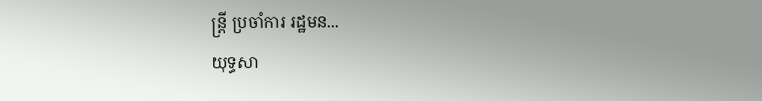ន្ត្រី ប្រចាំការ រដ្ឋមន...
យុទ្ធសា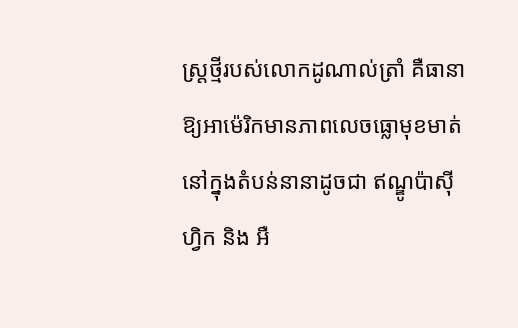ស្ត្រថ្មីរបស់លោកដូណាល់ត្រាំ គឺធានាឱ្យអាម៉េរិកមានភាពលេចធ្លោមុខមាត់នៅក្នុងតំបន់នានាដូចជា ឥណ្ឌូប៉ាស៊ីហ្វិក និង អឺ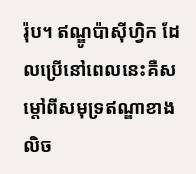រ៉ុប។ ឥណ្ឌូប៉ាស៊ីហ្វិក ដែលប្រើនៅពេលនេះគឺសម្តៅពីសមុទ្រឥណ្ឌាខាងលិច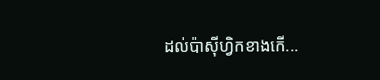ដល់ប៉ាស៊ីហ្វិកខាងកើ...